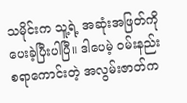သမိုင်းက သူ့ရဲ့ အဆုံးအဖြတ်ကို ပေးခဲ့ပြီးပါပြီ။ ဒါပေမဲ့ ဝမ်းနည်းစရာကောင်းတဲ့ အလွမ်းဇာတ်က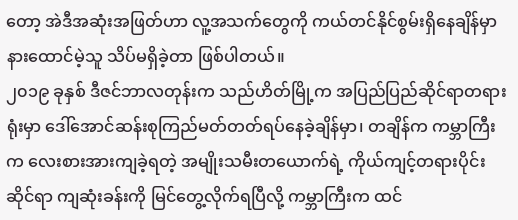တော့ အဲဒီအဆုံးအဖြတ်ဟာ လူ့အသက်တွေကို ကယ်တင်နိုင်စွမ်းရှိနေချိန်မှာ နားထောင်မဲ့သူ သိပ်မရှိခဲ့တာ ဖြစ်ပါတယ်။
၂၀၁၉ ခုနှစ် ဒီဇင်ဘာလတုန်းက သည်ဟိတ်မြို့က အပြည်ပြည်ဆိုင်ရာတရားရုံးမှာ ဒေါ်အောင်ဆန်းစုကြည်မတ်တတ်ရပ်နေခဲ့ချိန်မှာ၊ တချိန်က ကမ္ဘာကြီးက လေးစားအားကျခဲ့ရတဲ့ အမျိုးသမီးတယောက်ရဲ့ ကိုယ်ကျင့်တရားပိုင်းဆိုင်ရာ ကျဆုံးခန်းကို မြင်တွေ့လိုက်ရပြီလို့ ကမ္ဘာကြီးက ထင်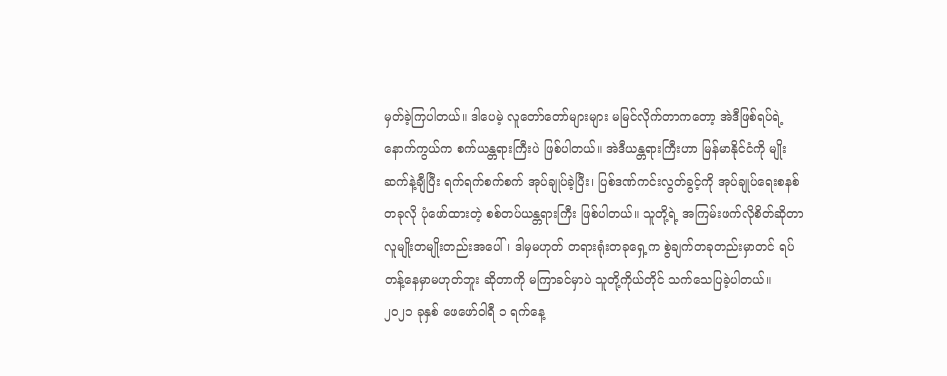မှတ်ခဲ့ကြပါတယ်။ ဒါပေမဲ့ လူတော်တော်များများ မမြင်လိုက်တာကတော့ အဲဒီဖြစ်ရပ်ရဲ့ နောက်ကွယ်က စက်ယန္တရားကြီးပဲ ဖြစ်ပါတယ်။ အဲဒီယန္တရားကြီးဟာ မြန်မာနိုင်ငံကို မျိုးဆက်နဲ့ချီပြီး ရက်ရက်စက်စက် အုပ်ချုပ်ခဲ့ပြီး၊ ပြစ်ဒဏ်ကင်းလွတ်ခွင့်ကို အုပ်ချုပ်ရေးစနစ် တခုလို ပုံဖော်ထားတဲ့ စစ်တပ်ယန္တရားကြီး ဖြစ်ပါတယ်။ သူတို့ရဲ့ အကြမ်းဖက်လိုစိတ်ဆိုတာ လူမျိုးတမျိုးတည်းအပေါ်၊ ဒါမှမဟုတ် တရားရုံးတခုရှေ့က စွဲချက်တခုတည်းမှာတင် ရပ်တန့်နေမှာမဟုတ်ဘူး ဆိုတာကို မကြာခင်မှာပဲ သူတို့ကိုယ်တိုင် သက်သေပြခဲ့ပါတယ်။
၂၀၂၁ ခုနှစ် ဖေဖော်ဝါရီ ၁ ရက်နေ့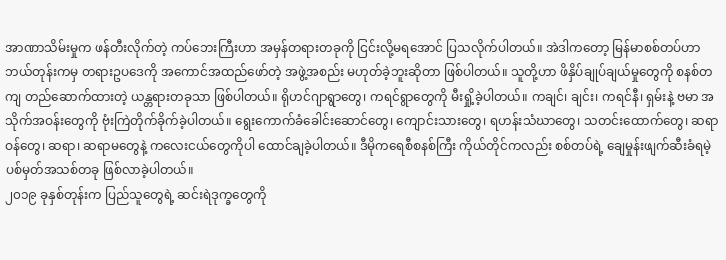အာဏာသိမ်းမှုက ဖန်တီးလိုက်တဲ့ ကပ်ဘေးကြီးဟာ အမှန်တရားတခုကို ငြင်းလို့မရအောင် ပြသလိုက်ပါတယ်။ အဲဒါကတော့ မြန်မာစစ်တပ်ဟာ ဘယ်တုန်းကမှ တရားဥပဒေကို အကောင်အထည်ဖော်တဲ့ အဖွဲ့အစည်း မဟုတ်ခဲ့ဘူးဆိုတာ ဖြစ်ပါတယ်။ သူတို့ဟာ ဖိနှိပ်ချုပ်ချယ်မှုတွေကို စနစ်တကျ တည်ဆောက်ထားတဲ့ ယန္တရားတခုသာ ဖြစ်ပါတယ်။ ရိုဟင်ဂျာရွာတွေ၊ ကရင်ရွာတွေကို မီးရှို့ခဲ့ပါတယ်။ ကချင်၊ ချင်း၊ ကရင်နီ၊ ရှမ်းနဲ့ ဗမာ အသိုက်အဝန်းတွေကို ဗုံးကြဲတိုက်ခိုက်ခဲ့ပါတယ်။ ရွေးကောက်ခံခေါင်းဆောင်တွေ၊ ကျောင်းသားတွေ၊ ရဟန်းသံဃာတွေ၊ သတင်းထောက်တွေ၊ ဆရာဝန်တွေ၊ ဆရာ၊ ဆရာမတွေနဲ့ ကလေးငယ်တွေကိုပါ ထောင်ချခဲ့ပါတယ်။ ဒီမိုကရေစီစနစ်ကြီး ကိုယ်တိုင်ကလည်း စစ်တပ်ရဲ့ ချေမှုန်းဖျက်ဆီးခံရမဲ့ ပစ်မှတ်အသစ်တခု ဖြစ်လာခဲ့ပါတယ်။
၂၀၁၉ ခုနှစ်တုန်းက ပြည်သူတွေရဲ့ ဆင်းရဲဒုက္ခတွေကို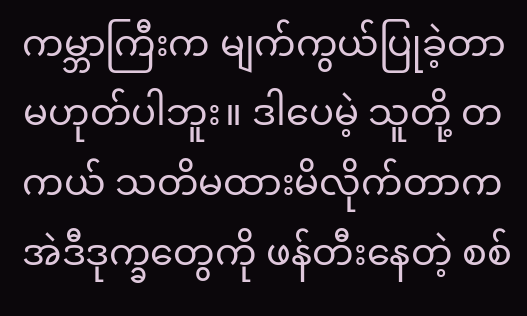ကမ္ဘာကြီးက မျက်ကွယ်ပြုခဲ့တာ မဟုတ်ပါဘူး။ ဒါပေမဲ့ သူတို့ တကယ် သတိမထားမိလိုက်တာက အဲဒီဒုက္ခတွေကို ဖန်တီးနေတဲ့ စစ်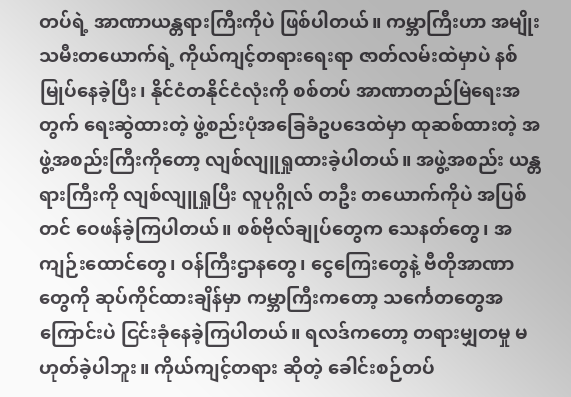တပ်ရဲ့ အာဏာယန္တရားကြီးကိုပဲ ဖြစ်ပါတယ်။ ကမ္ဘာကြီးဟာ အမျိုးသမီးတယောက်ရဲ့ ကိုယ်ကျင့်တရားရေးရာ ဇာတ်လမ်းထဲမှာပဲ နစ်မြုပ်နေခဲ့ပြီး၊ နိုင်ငံတနိုင်ငံလုံးကို စစ်တပ် အာဏာတည်မြဲရေးအတွက် ရေးဆွဲထားတဲ့ ဖွဲ့စည်းပုံအခြေခံဥပဒေထဲမှာ ထုဆစ်ထားတဲ့ အဖွဲ့အစည်းကြီးကိုတော့ လျစ်လျူရှုထားခဲ့ပါတယ်။ အဖွဲ့အစည်း ယန္တရားကြီးကို လျစ်လျူရှုပြီး လူပုဂ္ဂိုလ် တဦး တယောက်ကိုပဲ အပြစ်တင် ဝေဖန်ခဲ့ကြပါတယ်။ စစ်ဗိုလ်ချုပ်တွေက သေနတ်တွေ၊ အကျဉ်းထောင်တွေ၊ ဝန်ကြီးဌာနတွေ၊ ငွေကြေးတွေနဲ့ ဗီတိုအာဏာတွေကို ဆုပ်ကိုင်ထားချိန်မှာ ကမ္ဘာကြီးကတော့ သင်္ကေတတွေအကြောင်းပဲ ငြင်းခုံနေခဲ့ကြပါတယ်။ ရလဒ်ကတော့ တရားမျှတမှု မဟုတ်ခဲ့ပါဘူး။ ကိုယ်ကျင့်တရား ဆိုတဲ့ ခေါင်းစဉ်တပ်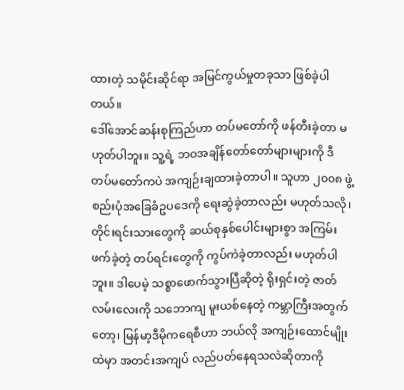ထားတဲ့ သမိုင်းဆိုင်ရာ အမြင်ကွယ်မှုတခုသာ ဖြစ်ခဲ့ပါတယ်။
ဒေါ်အောင်ဆန်းစုကြည်ဟာ တပ်မတော်ကို ဖန်တီးခဲ့တာ မဟုတ်ပါဘူး။ သူ့ရဲ့ ဘဝအချိန်တော်တော်များများကို ဒီတပ်မတော်ကပဲ အကျဉ်းချထားခဲ့တာပါ။ သူဟာ ၂၀၀၈ ဖွဲ့စည်းပုံအခြေခံဥပဒေကို ရေးဆွဲခဲ့တာလည်း မဟုတ်သလို၊ တိုင်းရင်းသားတွေကို ဆယ်စုနှစ်ပေါင်းများစွာ အကြမ်းဖက်ခဲ့တဲ့ တပ်ရင်းတွေကို ကွပ်ကဲခဲ့တာလည်း မဟုတ်ပါဘူး။ ဒါပေမဲ့ သစ္စာဖောက်သွားပြီဆိုတဲ့ ရိုးရှင်းတဲ့ ဇာတ်လမ်းလေးကို သဘောကျ မူးယစ်နေတဲ့ ကမ္ဘာကြီးအတွက်တော့၊ မြန်မာ့ဒီမိုကရေစီဟာ ဘယ်လို အကျဉ်းထောင်မျိုးထဲမှာ အတင်းအကျပ် လည်ပတ်နေရသလဲဆိုတာကို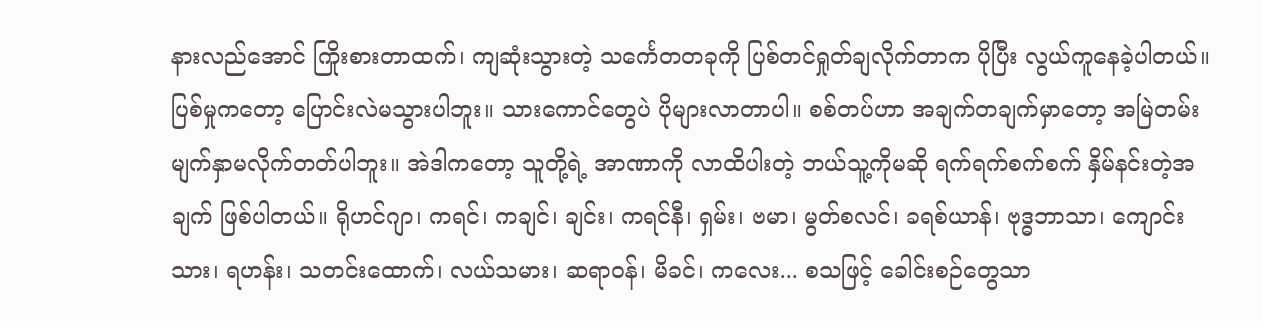နားလည်အောင် ကြိုးစားတာထက်၊ ကျဆုံးသွားတဲ့ သင်္ကေတတခုကို ပြစ်တင်ရှုတ်ချလိုက်တာက ပိုပြီး လွယ်ကူနေခဲ့ပါတယ်။
ပြစ်မှုကတော့ ပြောင်းလဲမသွားပါဘူး။ သားကောင်တွေပဲ ပိုများလာတာပါ။ စစ်တပ်ဟာ အချက်တချက်မှာတော့ အမြဲတမ်း မျက်နှာမလိုက်တတ်ပါဘူး။ အဲဒါကတော့ သူတို့ရဲ့ အာဏာကို လာထိပါးတဲ့ ဘယ်သူ့ကိုမဆို ရက်ရက်စက်စက် နှိမ်နင်းတဲ့အချက် ဖြစ်ပါတယ်။ ရိုဟင်ဂျာ၊ ကရင်၊ ကချင်၊ ချင်း၊ ကရင်နီ၊ ရှမ်း၊ ဗမာ၊ မွတ်စလင်၊ ခရစ်ယာန်၊ ဗုဒ္ဓဘာသာ၊ ကျောင်းသား၊ ရဟန်း၊ သတင်းထောက်၊ လယ်သမား၊ ဆရာဝန်၊ မိခင်၊ ကလေး... စသဖြင့် ခေါင်းစဉ်တွေသာ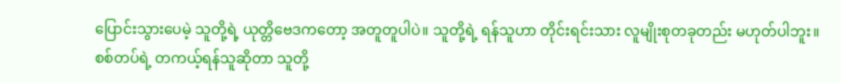ပြောင်းသွားပေမဲ့ သူတို့ရဲ့ ယုတ္တိဗေဒကတော့ အတူတူပါပဲ။ သူတို့ရဲ့ ရန်သူဟာ တိုင်းရင်းသား လူမျိုးစုတခုတည်း မဟုတ်ပါဘူး။ စစ်တပ်ရဲ့ တကယ့်ရန်သူဆိုတာ သူတို့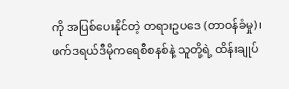ကို အပြစ်ပေးနိုင်တဲ့ တရားဥပဒေ (တာဝန်ခံမှု)၊ ဖက်ဒရယ်ဒီမိုကရေစီစနစ်နဲ့ သူတို့ရဲ့ ထိန်းချုပ်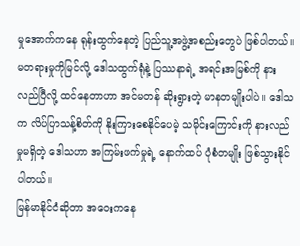မှုအောက်ကနေ ရုန်းထွက်နေတဲ့ ပြည်သူ့အဖွဲ့အစည်းတွေပဲ ဖြစ်ပါတယ်။
မတရားမှုကိုမြင်လို့ ဒေါသထွက်ရုံနဲ့ ပြဿနာရဲ့ အရင်းအမြစ်ကို နားလည်ပြီလို့ ထင်နေတာဟာ အင်မတန် ဆိုးရွားတဲ့ မာနတမျိုးပါပဲ။ ဒေါသက လိပ်ပြာသန့်စိတ်ကို နိုးကြားစေနိုင်ပေမဲ့ သမိုင်းကြောင်းကို နားလည်မှုမရှိတဲ့ ဒေါသဟာ အကြမ်းဖက်မှုရဲ့ နောက်ထပ် ပုံစံတမျိုး ဖြစ်သွားနိုင်ပါတယ်။
မြန်မာနိုင်ငံဆိုတာ အဝေးကနေ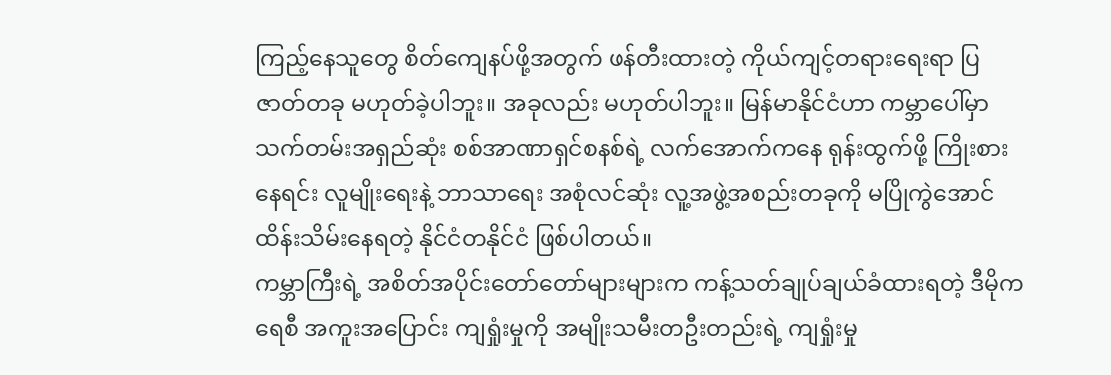ကြည့်နေသူတွေ စိတ်ကျေနပ်ဖို့အတွက် ဖန်တီးထားတဲ့ ကိုယ်ကျင့်တရားရေးရာ ပြဇာတ်တခု မဟုတ်ခဲ့ပါဘူး။ အခုလည်း မဟုတ်ပါဘူး။ မြန်မာနိုင်ငံဟာ ကမ္ဘာပေါ်မှာ သက်တမ်းအရှည်ဆုံး စစ်အာဏာရှင်စနစ်ရဲ့ လက်အောက်ကနေ ရုန်းထွက်ဖို့ ကြိုးစားနေရင်း လူမျိုးရေးနဲ့ ဘာသာရေး အစုံလင်ဆုံး လူ့အဖွဲ့အစည်းတခုကို မပြိုကွဲအောင် ထိန်းသိမ်းနေရတဲ့ နိုင်ငံတနိုင်ငံ ဖြစ်ပါတယ်။
ကမ္ဘာကြီးရဲ့ အစိတ်အပိုင်းတော်တော်များများက ကန့်သတ်ချုပ်ချယ်ခံထားရတဲ့ ဒီမိုကရေစီ အကူးအပြောင်း ကျရှုံးမှုကို အမျိုးသမီးတဦးတည်းရဲ့ ကျရှုံးမှု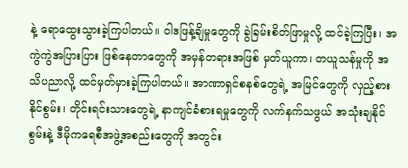နဲ့ ရောထွေးသွားခဲ့ကြပါတယ်။ ဝါဒဖြန့်ချိမှုတွေကို ခွဲခြမ်းစိတ်ဖြာမှုလို့ ထင်ခဲ့ကြပြီး၊ အကွဲကွဲအပြားပြား ဖြစ်နေတာတွေကို အမှန်တရားအဖြစ် မှတ်ယူကာ၊ တယူသန်မှုကို အသိပညာလို့ ထင်မှတ်မှားခဲ့ကြပါတယ်။ အာဏာရှင်စနစ်တွေရဲ့ အမြင်တွေကို လှည့်စားနိုင်စွမ်း၊ တိုင်းရင်းသားတွေရဲ့ နာကျင်ခံစားရမှုတွေကို လက်နက်သဖွယ် အသုံးချနိုင်စွမ်းနဲ့ ဒီမိုကရေစီအဖွဲ့အစည်းတွေကို အတွင်း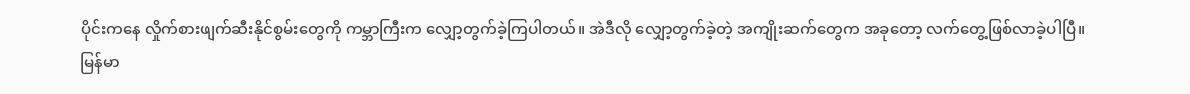ပိုင်းကနေ လှိုက်စားဖျက်ဆီးနိုင်စွမ်းတွေကို ကမ္ဘာကြီးက လျှော့တွက်ခဲ့ကြပါတယ်။ အဲဒီလို လျှော့တွက်ခဲ့တဲ့ အကျိုးဆက်တွေက အခုတော့ လက်တွေ့ဖြစ်လာခဲ့ပါပြီ။
မြန်မာ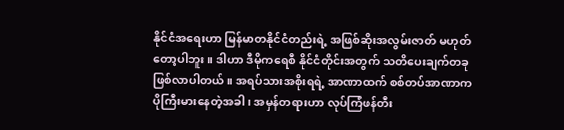နိုင်ငံအရေးဟာ မြန်မာတနိုင်ငံတည်းရဲ့ အဖြစ်ဆိုးအလွမ်းဇာတ် မဟုတ်တော့ပါဘူး။ ဒါဟာ ဒီမိုကရေစီ နိုင်ငံတိုင်းအတွက် သတိပေးချက်တခု ဖြစ်လာပါတယ်။ အရပ်သားအစိုးရရဲ့ အာဏာထက် စစ်တပ်အာဏာက ပိုကြီးမားနေတဲ့အခါ၊ အမှန်တရားဟာ လုပ်ကြံဖန်တီး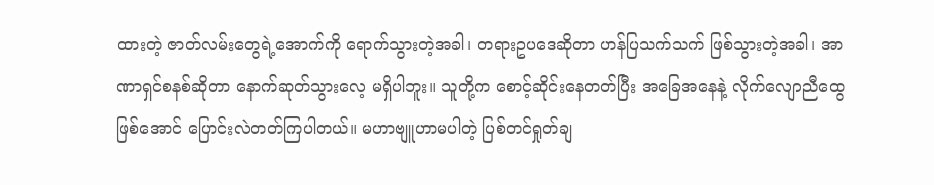ထားတဲ့ ဇာတ်လမ်းတွေရဲ့အောက်ကို ရောက်သွားတဲ့အခါ၊ တရားဥပဒေဆိုတာ ဟန်ပြသက်သက် ဖြစ်သွားတဲ့အခါ၊ အာဏာရှင်စနစ်ဆိုတာ နောက်ဆုတ်သွားလေ့ မရှိပါဘူး။ သူတို့က စောင့်ဆိုင်းနေတတ်ပြီး အခြေအနေနဲ့ လိုက်လျောညီထွေဖြစ်အောင် ပြောင်းလဲတတ်ကြပါတယ်။ မဟာဗျူဟာမပါတဲ့ ပြစ်တင်ရှုတ်ချ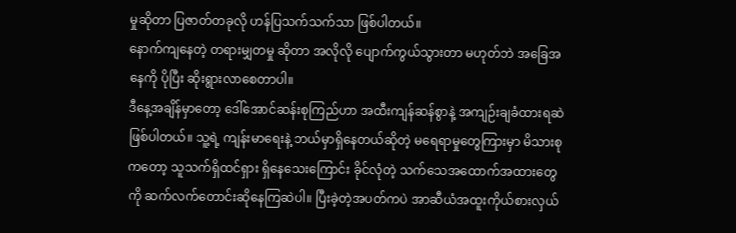မှုဆိုတာ ပြဇာတ်တခုလို ဟန်ပြသက်သက်သာ ဖြစ်ပါတယ်။
နောက်ကျနေတဲ့ တရားမျှတမှု ဆိုတာ အလိုလို ပျောက်ကွယ်သွားတာ မဟုတ်ဘဲ အခြေအနေကို ပိုပြီး ဆိုးရွားလာစေတာပါ။
ဒီနေ့အချိန်မှာတော့ ဒေါ်အောင်ဆန်းစုကြည်ဟာ အထီးကျန်ဆန်စွာနဲ့ အကျဉ်းချခံထားရဆဲ ဖြစ်ပါတယ်။ သူ့ရဲ့ ကျန်းမာရေးနဲ့ ဘယ်မှာရှိနေတယ်ဆိုတဲ့ မရေရာမှုတွေကြားမှာ မိသားစုကတော့ သူသက်ရှိထင်ရှား ရှိနေသေးကြောင်း ခိုင်လုံတဲ့ သက်သေအထောက်အထားတွေကို ဆက်လက်တောင်းဆိုနေကြဆဲပါ။ ပြီးခဲ့တဲ့အပတ်ကပဲ အာဆီယံအထူးကိုယ်စားလှယ်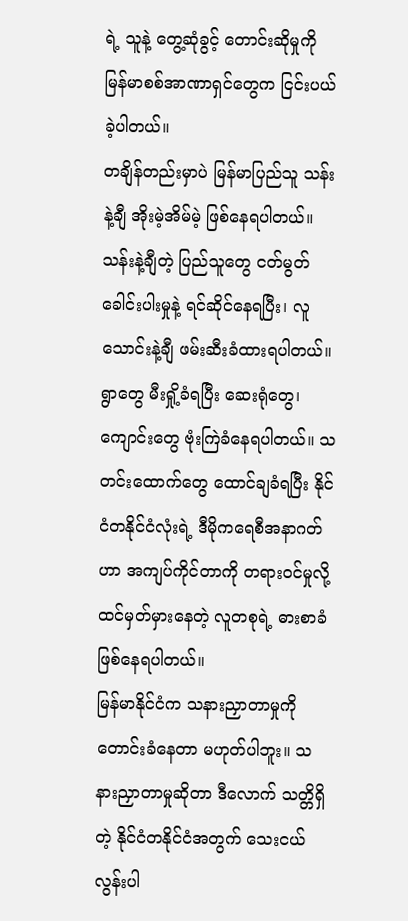ရဲ့ သူနဲ့ တွေ့ဆုံခွင့် တောင်းဆိုမှုကို မြန်မာစစ်အာဏာရှင်တွေက ငြင်းပယ်ခဲ့ပါတယ်။
တချိန်တည်းမှာပဲ မြန်မာပြည်သူ သန်းနဲ့ချီ အိုးမဲ့အိမ်မဲ့ ဖြစ်နေရပါတယ်။ သန်းနဲ့ချီတဲ့ ပြည်သူတွေ ငတ်မွတ်ခေါင်းပါးမှုနဲ့ ရင်ဆိုင်နေရပြီး၊ လူသောင်းနဲ့ချီ ဖမ်းဆီးခံထားရပါတယ်။ ရွာတွေ မီးရှို့ခံရပြီး ဆေးရုံတွေ၊ ကျောင်းတွေ ဗုံးကြဲခံနေရပါတယ်။ သတင်းထောက်တွေ ထောင်ချခံရပြီး နိုင်ငံတနိုင်ငံလုံးရဲ့ ဒီမိုကရေစီအနာဂတ်ဟာ အကျပ်ကိုင်တာကို တရားဝင်မှုလို့ ထင်မှတ်မှားနေတဲ့ လူတစုရဲ့ ဓားစာခံဖြစ်နေရပါတယ်။
မြန်မာနိုင်ငံက သနားညှာတာမှုကို တောင်းခံနေတာ မဟုတ်ပါဘူး။ သနားညှာတာမှုဆိုတာ ဒီလောက် သတ္တိရှိတဲ့ နိုင်ငံတနိုင်ငံအတွက် သေးငယ်လွန်းပါ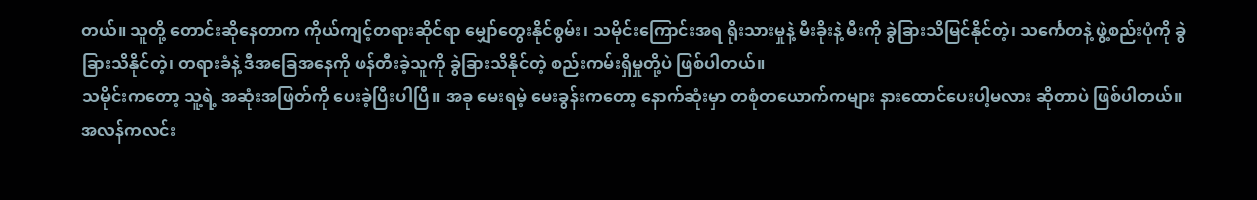တယ်။ သူတို့ တောင်းဆိုနေတာက ကိုယ်ကျင့်တရားဆိုင်ရာ မျှော်တွေးနိုင်စွမ်း၊ သမိုင်းကြောင်းအရ ရိုးသားမှုနဲ့ မီးခိုးနဲ့ မီးကို ခွဲခြားသိမြင်နိုင်တဲ့၊ သင်္ကေတနဲ့ ဖွဲ့စည်းပုံကို ခွဲခြားသိနိုင်တဲ့၊ တရားခံနဲ့ ဒီအခြေအနေကို ဖန်တီးခဲ့သူကို ခွဲခြားသိနိုင်တဲ့ စည်းကမ်းရှိမှုတို့ပဲ ဖြစ်ပါတယ်။
သမိုင်းကတော့ သူ့ရဲ့ အဆုံးအဖြတ်ကို ပေးခဲ့ပြီးပါပြီ။ အခု မေးရမဲ့ မေးခွန်းကတော့ နောက်ဆုံးမှာ တစုံတယောက်ကများ နားထောင်ပေးပါ့မလား ဆိုတာပဲ ဖြစ်ပါတယ်။
အလန်ကလင်း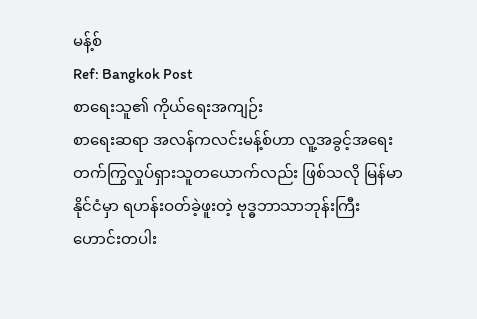မန့်စ်
Ref: Bangkok Post
စာရေးသူ၏ ကိုယ်ရေးအကျဉ်း
စာရေးဆရာ အလန်ကလင်းမန့်စ်ဟာ လူ့အခွင့်အရေး တက်ကြွလှုပ်ရှားသူတယောက်လည်း ဖြစ်သလို မြန်မာနိုင်ငံမှာ ရဟန်းဝတ်ခဲ့ဖူးတဲ့ ဗုဒ္ဓဘာသာဘုန်းကြီးဟောင်းတပါး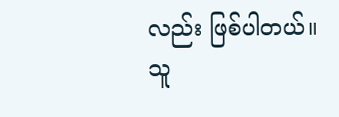လည်း ဖြစ်ပါတယ်။
သူ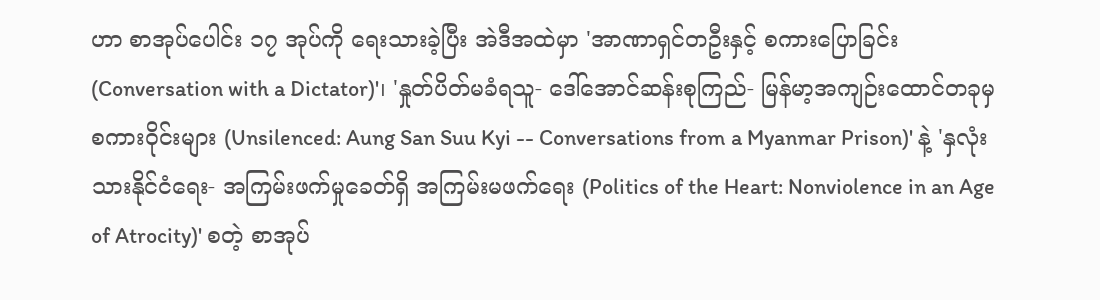ဟာ စာအုပ်ပေါင်း ၁၇ အုပ်ကို ရေးသားခဲ့ပြီး အဲဒီအထဲမှာ 'အာဏာရှင်တဦးနှင့် စကားပြောခြင်း (Conversation with a Dictator)'၊ 'နှုတ်ပိတ်မခံရသူ- ဒေါ်အောင်ဆန်းစုကြည်- မြန်မာ့အကျဉ်းထောင်တခုမှ စကားဝိုင်းများ (Unsilenced: Aung San Suu Kyi -- Conversations from a Myanmar Prison)' နဲ့ 'နှလုံးသားနိုင်ငံရေး- အကြမ်းဖက်မှုခေတ်ရှိ အကြမ်းမဖက်ရေး (Politics of the Heart: Nonviolence in an Age of Atrocity)' စတဲ့ စာအုပ်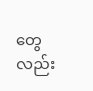တွေလည်း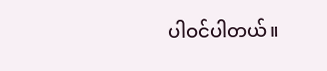ပါဝင်ပါတယ်။